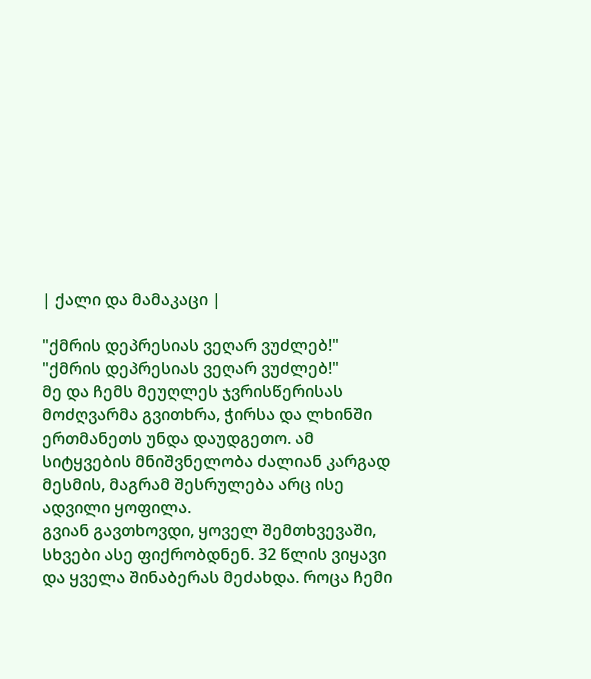| ქალი და მამაკაცი |

"ქმრის დეპრესიას ვეღარ ვუძლებ!"
"ქმრის დეპრესიას ვეღარ ვუძლებ!"
მე და ჩემს მეუღლეს ჯვრისწერისას მოძღვარმა გვითხრა, ჭირსა და ლხინში ერთმანეთს უნდა დაუდგეთო. ამ სიტყვების მნიშვნელობა ძალიან კარგად მესმის, მაგრამ შესრულება არც ისე ადვილი ყოფილა.
გვიან გავთხოვდი, ყოველ შემთხვევაში, სხვები ასე ფიქრობდნენ. 32 წლის ვიყავი და ყველა შინაბერას მეძახდა. როცა ჩემი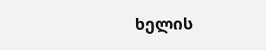ხელის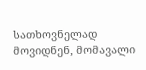სათხოვნელად მოვიდნენ, მომავალი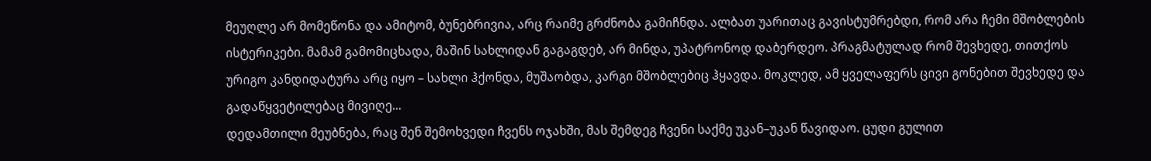მეუღლე არ მომეწონა და ამიტომ, ბუნებრივია, არც რაიმე გრძნობა გამიჩნდა. ალბათ უარითაც გავისტუმრებდი, რომ არა ჩემი მშობლების ისტერიკები. მამამ გამომიცხადა, მაშინ სახლიდან გაგაგდებ, არ მინდა, უპატრონოდ დაბერდეო. პრაგმატულად რომ შევხედე, თითქოს ურიგო კანდიდატურა არც იყო – სახლი ჰქონდა, მუშაობდა, კარგი მშობლებიც ჰყავდა. მოკლედ, ამ ყველაფერს ცივი გონებით შევხედე და გადაწყვეტილებაც მივიღე...
დედამთილი მეუბნება, რაც შენ შემოხვედი ჩვენს ოჯახში, მას შემდეგ ჩვენი საქმე უკან–უკან წავიდაო. ცუდი გულით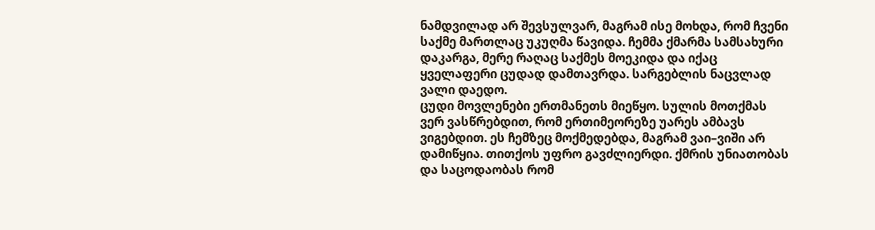ნამდვილად არ შევსულვარ, მაგრამ ისე მოხდა, რომ ჩვენი საქმე მართლაც უკუღმა წავიდა. ჩემმა ქმარმა სამსახური დაკარგა, მერე რაღაც საქმეს მოეკიდა და იქაც ყველაფერი ცუდად დამთავრდა. სარგებლის ნაცვლად ვალი დაედო.
ცუდი მოვლენები ერთმანეთს მიეწყო. სულის მოთქმას ვერ ვასწრებდით, რომ ერთიმეორეზე უარეს ამბავს ვიგებდით. ეს ჩემზეც მოქმედებდა, მაგრამ ვაი–ვიში არ დამიწყია. თითქოს უფრო გავძლიერდი. ქმრის უნიათობას და საცოდაობას რომ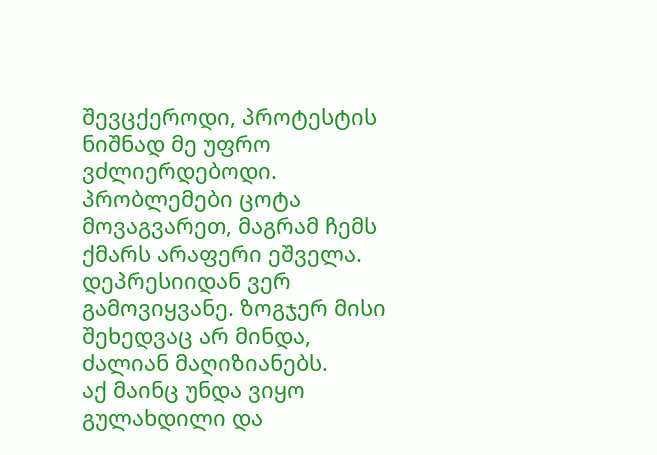შევცქეროდი, პროტესტის ნიშნად მე უფრო ვძლიერდებოდი. პრობლემები ცოტა მოვაგვარეთ, მაგრამ ჩემს ქმარს არაფერი ეშველა. დეპრესიიდან ვერ გამოვიყვანე. ზოგჯერ მისი შეხედვაც არ მინდა, ძალიან მაღიზიანებს.
აქ მაინც უნდა ვიყო გულახდილი და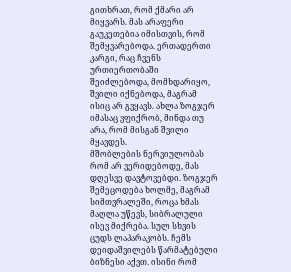გითხრათ, რომ ქმარი არ მიყვარს. მას არაფერი გაუკეთებია იმისთვის, რომ შემყვარებოდა. ერთადერთი კარგი, რაც ჩვენს ურთიერთობაში შეიძლებოდა, მომხდარიყო, შვილი იქნებოდა, მაგრამ ისიც არ გვყავს. ახლა ზოგჯერ იმასაც ვფიქრობ, მინდა თუ არა, რომ მისგან შვილი მყავდეს.
მშობლების ნერვიულობას რომ არ ვერიდებოდე, მას დღესვე დავტოვებდი. ზოგჯერ შემეცოდება ხოლმე, მაგრამ სიმთვრალეში, როცა ხმას მაღლა უწევს, სიბრალული ისევ მიქრება. სულ სხვის ცუდს ლაპარაკობს. ჩემს დეიდაშვილებს წარმატებული ბიზნესი აქვთ. ისინი რომ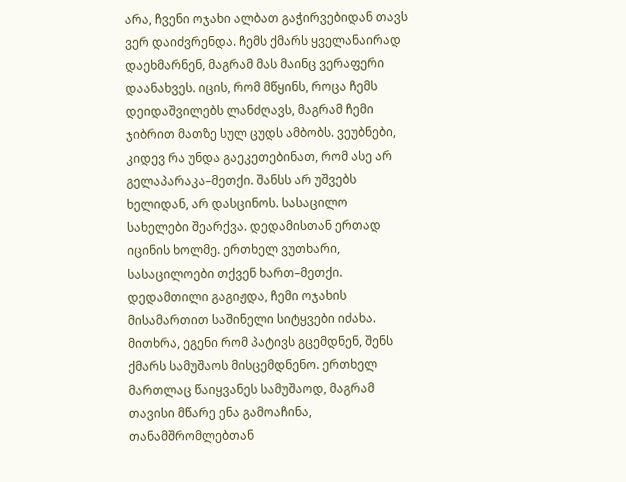არა, ჩვენი ოჯახი ალბათ გაჭირვებიდან თავს ვერ დაიძვრენდა. ჩემს ქმარს ყველანაირად დაეხმარნენ, მაგრამ მას მაინც ვერაფერი დაანახვეს. იცის, რომ მწყინს, როცა ჩემს დეიდაშვილებს ლანძღავს, მაგრამ ჩემი ჯიბრით მათზე სულ ცუდს ამბობს. ვეუბნები, კიდევ რა უნდა გაეკეთებინათ, რომ ასე არ გელაპარაკა–მეთქი. შანსს არ უშვებს ხელიდან, არ დასცინოს. სასაცილო სახელები შეარქვა. დედამისთან ერთად იცინის ხოლმე. ერთხელ ვუთხარი, სასაცილოები თქვენ ხართ–მეთქი. დედამთილი გაგიჟდა, ჩემი ოჯახის მისამართით საშინელი სიტყვები იძახა. მითხრა, ეგენი რომ პატივს გცემდნენ, შენს ქმარს სამუშაოს მისცემდნენო. ერთხელ მართლაც წაიყვანეს სამუშაოდ, მაგრამ თავისი მწარე ენა გამოაჩინა, თანამშრომლებთან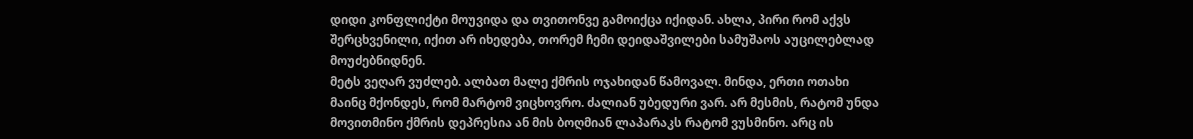დიდი კონფლიქტი მოუვიდა და თვითონვე გამოიქცა იქიდან. ახლა, პირი რომ აქვს შერცხვენილი, იქით არ იხედება, თორემ ჩემი დეიდაშვილები სამუშაოს აუცილებლად მოუძებნიდნენ.
მეტს ვეღარ ვუძლებ. ალბათ მალე ქმრის ოჯახიდან წამოვალ. მინდა, ერთი ოთახი მაინც მქონდეს, რომ მარტომ ვიცხოვრო. ძალიან უბედური ვარ. არ მესმის, რატომ უნდა მოვითმინო ქმრის დეპრესია ან მის ბოღმიან ლაპარაკს რატომ ვუსმინო. არც ის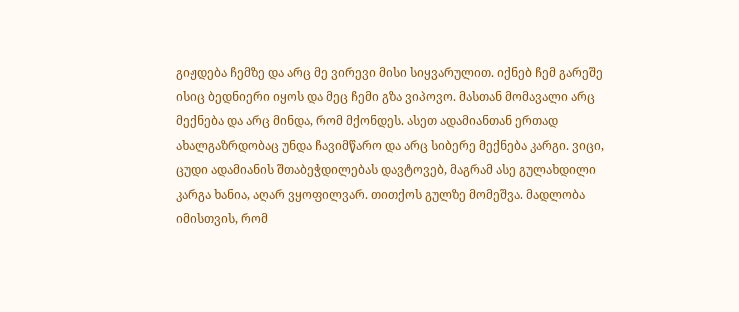გიჟდება ჩემზე და არც მე ვირევი მისი სიყვარულით. იქნებ ჩემ გარეშე ისიც ბედნიერი იყოს და მეც ჩემი გზა ვიპოვო. მასთან მომავალი არც მექნება და არც მინდა, რომ მქონდეს. ასეთ ადამიანთან ერთად ახალგაზრდობაც უნდა ჩავიმწარო და არც სიბერე მექნება კარგი. ვიცი, ცუდი ადამიანის შთაბეჭდილებას დავტოვებ, მაგრამ ასე გულახდილი კარგა ხანია, აღარ ვყოფილვარ. თითქოს გულზე მომეშვა. მადლობა იმისთვის, რომ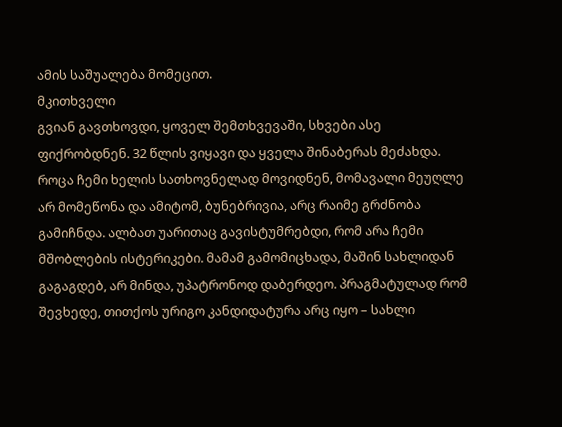ამის საშუალება მომეცით.
მკითხველი
გვიან გავთხოვდი, ყოველ შემთხვევაში, სხვები ასე ფიქრობდნენ. 32 წლის ვიყავი და ყველა შინაბერას მეძახდა. როცა ჩემი ხელის სათხოვნელად მოვიდნენ, მომავალი მეუღლე არ მომეწონა და ამიტომ, ბუნებრივია, არც რაიმე გრძნობა გამიჩნდა. ალბათ უარითაც გავისტუმრებდი, რომ არა ჩემი მშობლების ისტერიკები. მამამ გამომიცხადა, მაშინ სახლიდან გაგაგდებ, არ მინდა, უპატრონოდ დაბერდეო. პრაგმატულად რომ შევხედე, თითქოს ურიგო კანდიდატურა არც იყო – სახლი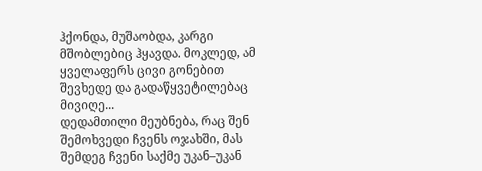ჰქონდა, მუშაობდა, კარგი მშობლებიც ჰყავდა. მოკლედ, ამ ყველაფერს ცივი გონებით შევხედე და გადაწყვეტილებაც მივიღე...
დედამთილი მეუბნება, რაც შენ შემოხვედი ჩვენს ოჯახში, მას შემდეგ ჩვენი საქმე უკან–უკან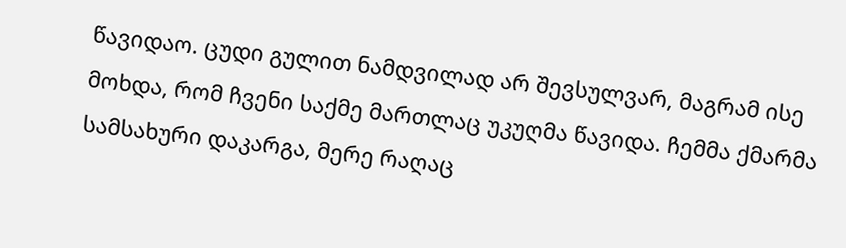წავიდაო. ცუდი გულით ნამდვილად არ შევსულვარ, მაგრამ ისე მოხდა, რომ ჩვენი საქმე მართლაც უკუღმა წავიდა. ჩემმა ქმარმა სამსახური დაკარგა, მერე რაღაც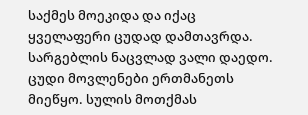საქმეს მოეკიდა და იქაც ყველაფერი ცუდად დამთავრდა. სარგებლის ნაცვლად ვალი დაედო.
ცუდი მოვლენები ერთმანეთს მიეწყო. სულის მოთქმას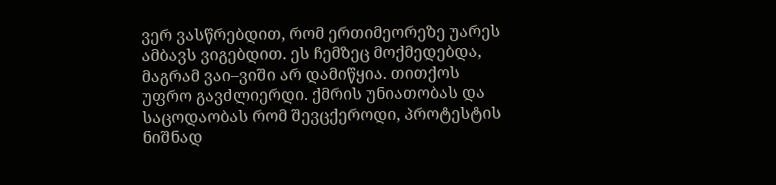ვერ ვასწრებდით, რომ ერთიმეორეზე უარეს ამბავს ვიგებდით. ეს ჩემზეც მოქმედებდა, მაგრამ ვაი–ვიში არ დამიწყია. თითქოს უფრო გავძლიერდი. ქმრის უნიათობას და საცოდაობას რომ შევცქეროდი, პროტესტის ნიშნად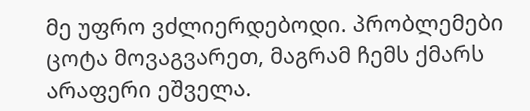მე უფრო ვძლიერდებოდი. პრობლემები ცოტა მოვაგვარეთ, მაგრამ ჩემს ქმარს არაფერი ეშველა.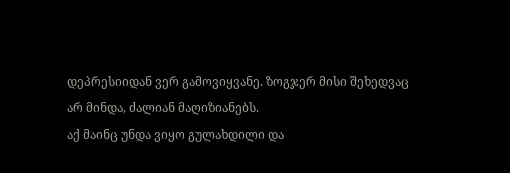დეპრესიიდან ვერ გამოვიყვანე. ზოგჯერ მისი შეხედვაც არ მინდა, ძალიან მაღიზიანებს.
აქ მაინც უნდა ვიყო გულახდილი და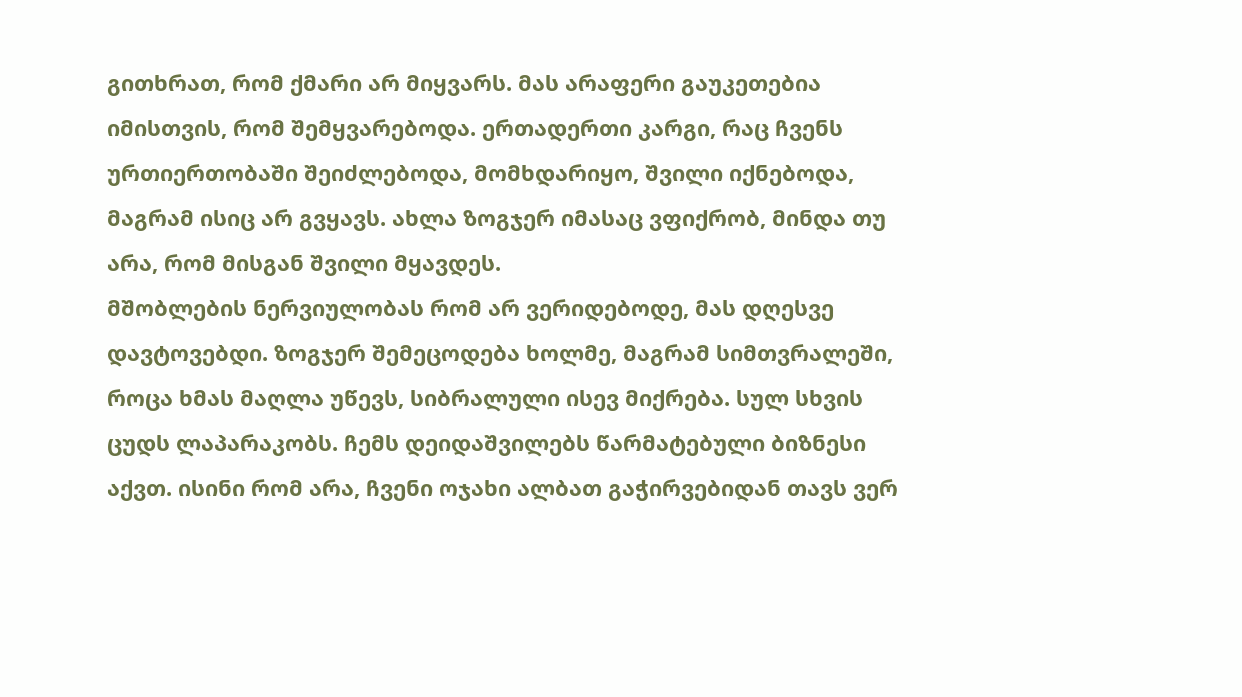გითხრათ, რომ ქმარი არ მიყვარს. მას არაფერი გაუკეთებია იმისთვის, რომ შემყვარებოდა. ერთადერთი კარგი, რაც ჩვენს ურთიერთობაში შეიძლებოდა, მომხდარიყო, შვილი იქნებოდა, მაგრამ ისიც არ გვყავს. ახლა ზოგჯერ იმასაც ვფიქრობ, მინდა თუ არა, რომ მისგან შვილი მყავდეს.
მშობლების ნერვიულობას რომ არ ვერიდებოდე, მას დღესვე დავტოვებდი. ზოგჯერ შემეცოდება ხოლმე, მაგრამ სიმთვრალეში, როცა ხმას მაღლა უწევს, სიბრალული ისევ მიქრება. სულ სხვის ცუდს ლაპარაკობს. ჩემს დეიდაშვილებს წარმატებული ბიზნესი აქვთ. ისინი რომ არა, ჩვენი ოჯახი ალბათ გაჭირვებიდან თავს ვერ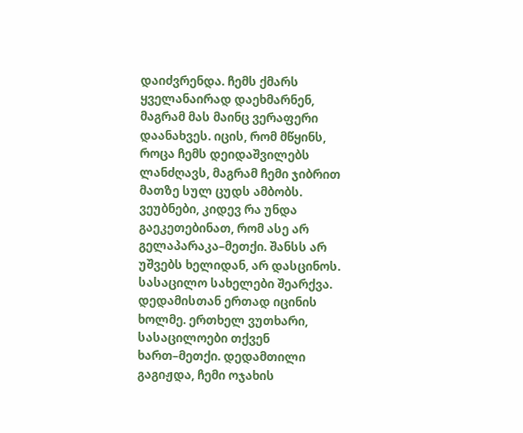დაიძვრენდა. ჩემს ქმარს ყველანაირად დაეხმარნენ, მაგრამ მას მაინც ვერაფერი დაანახვეს. იცის, რომ მწყინს, როცა ჩემს დეიდაშვილებს ლანძღავს, მაგრამ ჩემი ჯიბრით მათზე სულ ცუდს ამბობს. ვეუბნები, კიდევ რა უნდა გაეკეთებინათ, რომ ასე არ გელაპარაკა–მეთქი. შანსს არ უშვებს ხელიდან, არ დასცინოს. სასაცილო სახელები შეარქვა. დედამისთან ერთად იცინის ხოლმე. ერთხელ ვუთხარი, სასაცილოები თქვენ ხართ–მეთქი. დედამთილი გაგიჟდა, ჩემი ოჯახის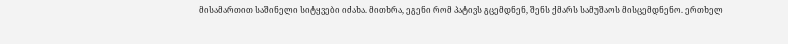მისამართით საშინელი სიტყვები იძახა. მითხრა, ეგენი რომ პატივს გცემდნენ, შენს ქმარს სამუშაოს მისცემდნენო. ერთხელ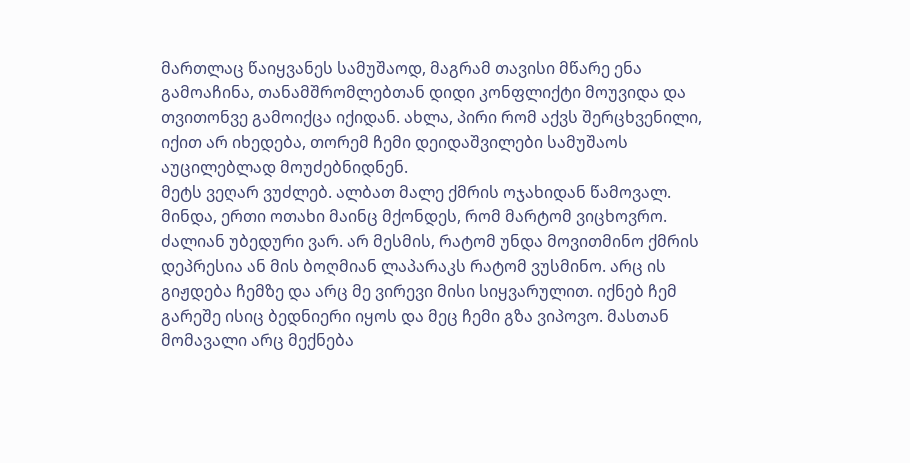მართლაც წაიყვანეს სამუშაოდ, მაგრამ თავისი მწარე ენა გამოაჩინა, თანამშრომლებთან დიდი კონფლიქტი მოუვიდა და თვითონვე გამოიქცა იქიდან. ახლა, პირი რომ აქვს შერცხვენილი, იქით არ იხედება, თორემ ჩემი დეიდაშვილები სამუშაოს აუცილებლად მოუძებნიდნენ.
მეტს ვეღარ ვუძლებ. ალბათ მალე ქმრის ოჯახიდან წამოვალ. მინდა, ერთი ოთახი მაინც მქონდეს, რომ მარტომ ვიცხოვრო. ძალიან უბედური ვარ. არ მესმის, რატომ უნდა მოვითმინო ქმრის დეპრესია ან მის ბოღმიან ლაპარაკს რატომ ვუსმინო. არც ის გიჟდება ჩემზე და არც მე ვირევი მისი სიყვარულით. იქნებ ჩემ გარეშე ისიც ბედნიერი იყოს და მეც ჩემი გზა ვიპოვო. მასთან მომავალი არც მექნება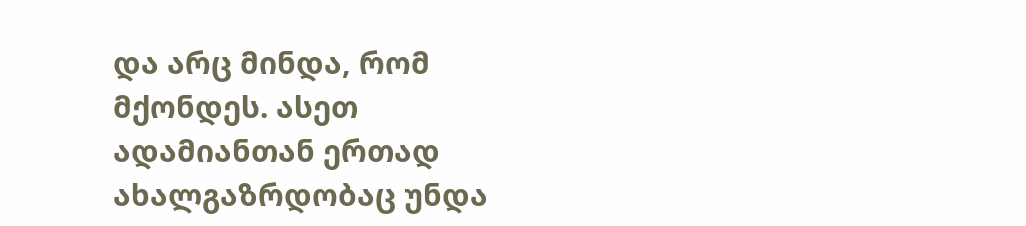და არც მინდა, რომ მქონდეს. ასეთ ადამიანთან ერთად ახალგაზრდობაც უნდა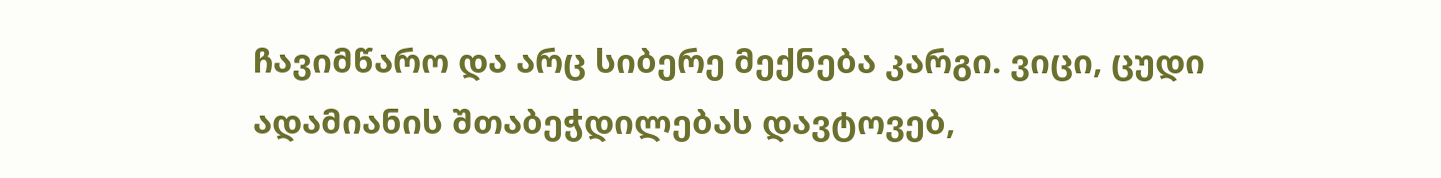ჩავიმწარო და არც სიბერე მექნება კარგი. ვიცი, ცუდი ადამიანის შთაბეჭდილებას დავტოვებ,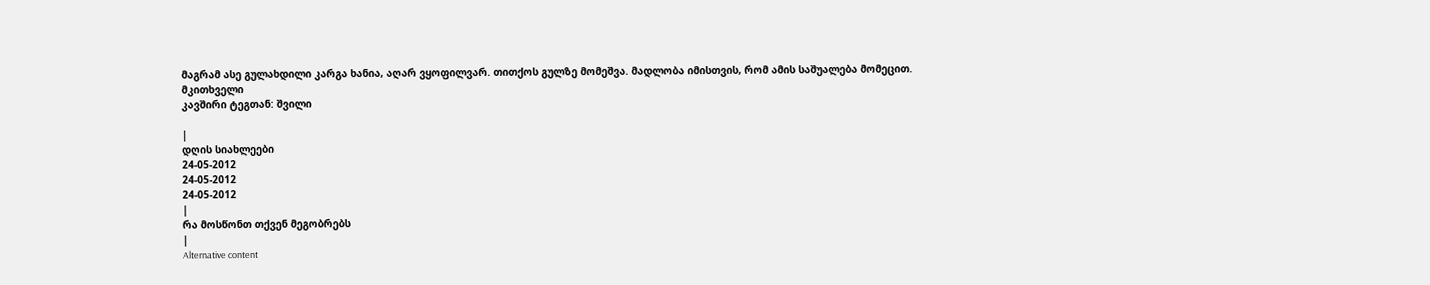მაგრამ ასე გულახდილი კარგა ხანია, აღარ ვყოფილვარ. თითქოს გულზე მომეშვა. მადლობა იმისთვის, რომ ამის საშუალება მომეცით.
მკითხველი
კავშირი ტეგთან: შვილი

|
დღის სიახლეები
24-05-2012
24-05-2012
24-05-2012
|
რა მოსწონთ თქვენ მეგობრებს
|
Alternative content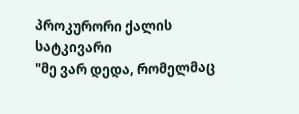პროკურორი ქალის სატკივარი
"მე ვარ დედა, რომელმაც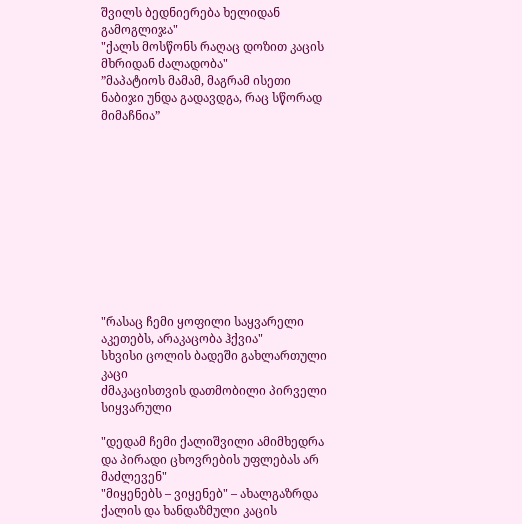შვილს ბედნიერება ხელიდან გამოგლიჯა"
"ქალს მოსწონს რაღაც დოზით კაცის მხრიდან ძალადობა"
”მაპატიოს მამამ, მაგრამ ისეთი ნაბიჯი უნდა გადავდგა, რაც სწორად მიმაჩნია”











"რასაც ჩემი ყოფილი საყვარელი აკეთებს, არაკაცობა ჰქვია"
სხვისი ცოლის ბადეში გახლართული კაცი
ძმაკაცისთვის დათმობილი პირველი სიყვარული

"დედამ ჩემი ქალიშვილი ამიმხედრა და პირადი ცხოვრების უფლებას არ მაძლევენ"
"მიყენებს – ვიყენებ" – ახალგაზრდა ქალის და ხანდაზმული კაცის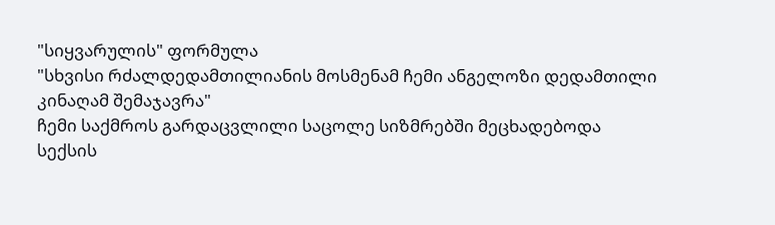"სიყვარულის" ფორმულა
"სხვისი რძალდედამთილიანის მოსმენამ ჩემი ანგელოზი დედამთილი კინაღამ შემაჯავრა"
ჩემი საქმროს გარდაცვლილი საცოლე სიზმრებში მეცხადებოდა
სექსის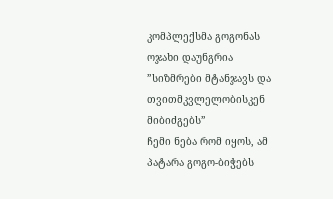კომპლექსმა გოგონას ოჯახი დაუნგრია
”სიზმრები მტანჯავს და თვითმკვლელობისკენ მიბიძგებს”
ჩემი ნება რომ იყოს, ამ პატარა გოგო-ბიჭებს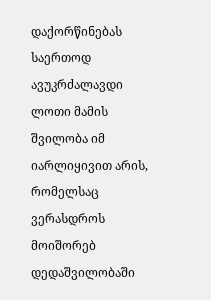დაქორწინებას საერთოდ ავუკრძალავდი
ლოთი მამის შვილობა იმ იარლიყივით არის, რომელსაც ვერასდროს მოიშორებ
დედაშვილობაში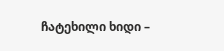ჩატეხილი ხიდი –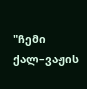"ჩემი ქალ–ვაჟის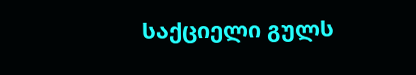საქციელი გულს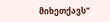მიხეთქავს"